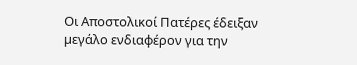Οι Αποστολικοί Πατέρες έδειξαν µεγάλο ενδιαφέρον για την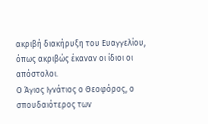ακριβή διακήρυξη του Eυαγγελίου, όπως ακριβώς έκαναν οι ίδιοι οι απόστολοι.
Ο Άγιος Ιγνάτιος ο Θεοφόρος, ο σπουδαιότερος των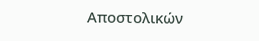Αποστολικών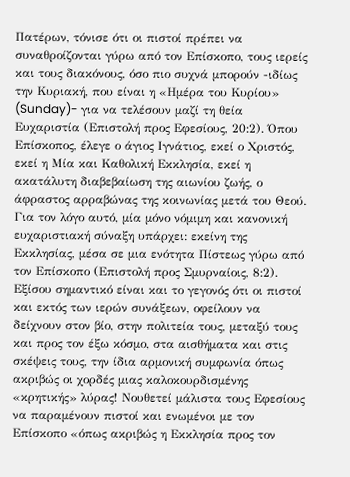Πατέρων, τόνισε ότι οι πιστοί πρέπει να συναθροίζονται γύρω από τον Επίσκοπο, τους ιερείς και τους διακόνους, όσο πιο συχνά µπορούν -ιδίως την Κυριακή, που είναι η «Ηµέρα του Κυρίου» (Sunday)- για να τελέσουν µαζί τη θεία Ευχαριστία (Επιστολή προς Εφεσίους, 20:2). Όπου Eπίσκοπος, έλεγε ο άγιος Ιγνάτιος, εκεί ο Χριστός, εκεί η Μία και Καθολική Εκκλησία, εκεί η ακατάλυτη διαβεβαίωση της αιωνίου ζωής, ο άφραστος αρραβώνας της κοινωνίας µετά του Θεού. Για τον λόγο αυτό, µία µόνο νόµιµη και κανονική ευχαριστιακή σύναξη υπάρχει: εκείνη της Εκκλησίας, µέσα σε µια ενότητα Πίστεως γύρω από τον Επίσκοπο (Επιστολή προς Σµυρναίοις, 8:2). Εξίσου σηµαντικό είναι και το γεγονός ότι οι πιστοί και εκτός των ιερών συνάξεων, οφείλουν να δείχνουν στον βίο, στην πολιτεία τους, µεταξύ τους και προς τον έξω κόσµο, στα αισθήµατα και στις σκέψεις τους, την ίδια αρµονική συµφωνία όπως ακριβώς οι χορδές µιας καλοκουρδισµένης «κρητικής» λύρας! Νουθετεί µάλιστα τους Εφεσίους να παραµένουν πιστοί και ενωµένοι µε τον Επίσκοπο «όπως ακριβώς η Εκκλησία προς τον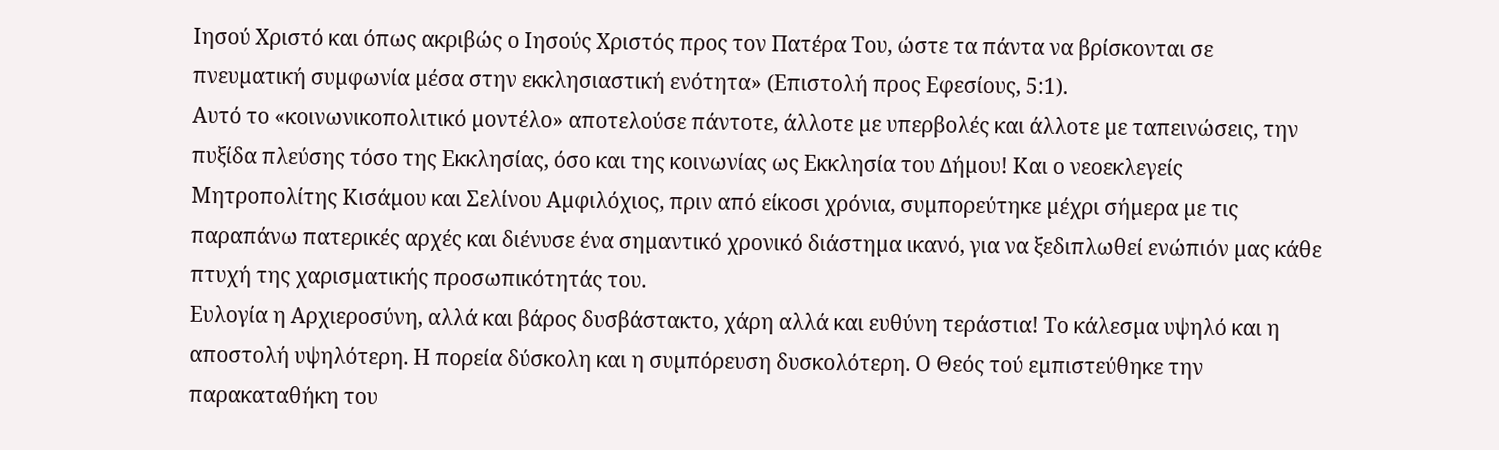Ιησού Χριστό και όπως ακριβώς ο Ιησούς Χριστός προς τον Πατέρα Του, ώστε τα πάντα να βρίσκονται σε πνευµατική συµφωνία µέσα στην εκκλησιαστική ενότητα» (Επιστολή προς Εφεσίους, 5:1).
Αυτό το «κοινωνικοπολιτικό µοντέλο» αποτελούσε πάντοτε, άλλοτε µε υπερβολές και άλλοτε µε ταπεινώσεις, την πυξίδα πλεύσης τόσο της Εκκλησίας, όσο και της κοινωνίας ως Εκκλησία του ∆ήµου! Και ο νεοεκλεγείς Μητροπολίτης Κισάµου και Σελίνου Αµφιλόχιος, πριν από είκοσι χρόνια, συµπορεύτηκε µέχρι σήµερα µε τις παραπάνω πατερικές αρχές και διένυσε ένα σηµαντικό χρονικό διάστηµα ικανό, για να ξεδιπλωθεί ενώπιόν µας κάθε πτυχή της χαρισµατικής προσωπικότητάς του.
Ευλογία η Αρχιεροσύνη, αλλά και βάρος δυσβάστακτο, χάρη αλλά και ευθύνη τεράστια! Το κάλεσµα υψηλό και η αποστολή υψηλότερη. Η πορεία δύσκολη και η συµπόρευση δυσκολότερη. Ο Θεός τού εµπιστεύθηκε την παρακαταθήκη του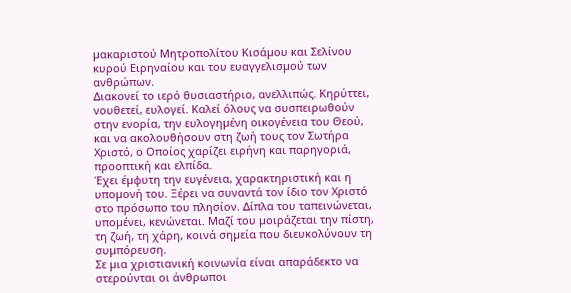µακαριστού Μητροπολίτου Κισάµου και Σελίνου κυρού Ειρηναίου και του ευαγγελισµού των ανθρώπων.
∆ιακονεί το ιερό θυσιαστήριο, ανελλιπώς. Κηρύττει, νουθετεί, ευλογεί. Καλεί όλους να συσπειρωθούν στην ενορία, την ευλογηµένη οικογένεια του Θεού, και να ακολουθήσουν στη ζωή τους τον Σωτήρα Χριστό, ο Οποίος χαρίζει ειρήνη και παρηγοριά, προοπτική και ελπίδα.
Έχει έµφυτη την ευγένεια, χαρακτηριστική και η υποµονή του. Ξέρει να συναντά τον ίδιο τον Χριστό στο πρόσωπο του πλησίον. ∆ίπλα του ταπεινώνεται, υποµένει, κενώνεται. Μαζί του µοιράζεται την πίστη, τη ζωή, τη χάρη, κοινά σηµεία που διευκολύνουν τη συµπόρευση.
Σε µια χριστιανική κοινωνία είναι απαράδεκτο να στερούνται οι άνθρωποι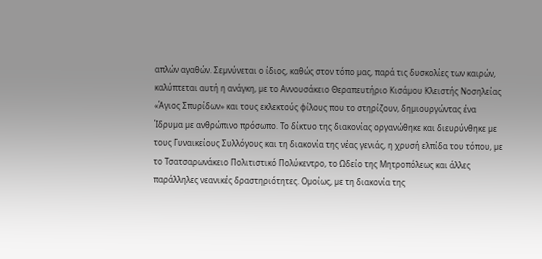απλών αγαθών. Σεµνύνεται ο ίδιος, καθώς στον τόπο µας, παρά τις δυσκολίες των καιρών, καλύπτεται αυτή η ανάγκη, µε το Αννουσάκειο Θεραπευτήριο Κισάµου Κλειστής Νοσηλείας «Άγιος Σπυρίδων» και τους εκλεκτούς φίλους που το στηρίζουν, δηµιουργώντας ένα Ίδρυµα µε ανθρώπινο πρόσωπο. Το δίκτυο της διακονίας οργανώθηκε και διευρύνθηκε µε τους Γυναικείους Συλλόγους και τη διακονία της νέας γενιάς, η χρυσή ελπίδα του τόπου, µε το Τσατσαρωνάκειο Πολιτιστικό Πολύκεντρο, το Ωδείο της Μητροπόλεως και άλλες παράλληλες νεανικές δραστηριότητες. Οµοίως, µε τη διακονία της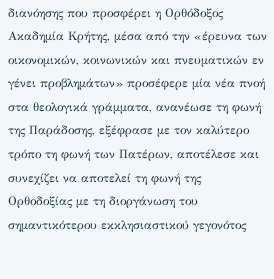διανόησης που προσφέρει η Ορθόδοξος Ακαδηµία Κρήτης, µέσα από την «έρευνα των οικονοµικών, κοινωνικών και πνευµατικών εν γένει προβληµάτων» προσέφερε µία νέα πνοή στα θεολογικά γράµµατα, ανανέωσε τη φωνή της Παράδοσης, εξέφρασε µε τον καλύτερο τρόπο τη φωνή των Πατέρων, αποτέλεσε και συνεχίζει να αποτελεί τη φωνή της Ορθοδοξίας µε τη διοργάνωση του σηµαντικότερου εκκλησιαστικού γεγονότος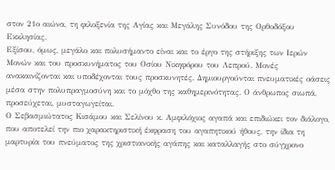στον 21ο αιώνα, τη φιλοξενία της Αγίας και Μεγάλης Συνόδου της Ορθοδόξου Εκκλησίας.
Εξίσου, όµως, µεγάλο και πολυσήµαντο είναι και το έργο της στήριξης των Ιερών Μονών και του προσκυνήµατος του Οσίου Νικηφόρου του Λεπρού. Μονές ανακαινίζονται και υποδέχονται τους προσκυνητές. ∆ηµιουργούνται πνευµατικές οάσεις µέσα στην πολυπραγµοσύνη και το µόχθο της καθηµερινότητας. Ο άνθρωπος σιωπά, προσεύχεται, µυσταγωγείται.
Ο Σεβασµιώτατος Κισάµου και Σελίνου κ. Αµφιλόχιος αγαπά και επιδιώκει τον διάλογο, που αποτελεί την πιο χαρακτηριστική έκφραση του αγαπητικού ήθους, την ίδια τη µαρτυρία του πνεύµατος της χριστιανικής αγάπης και καταλλαγής στο σύγχρονο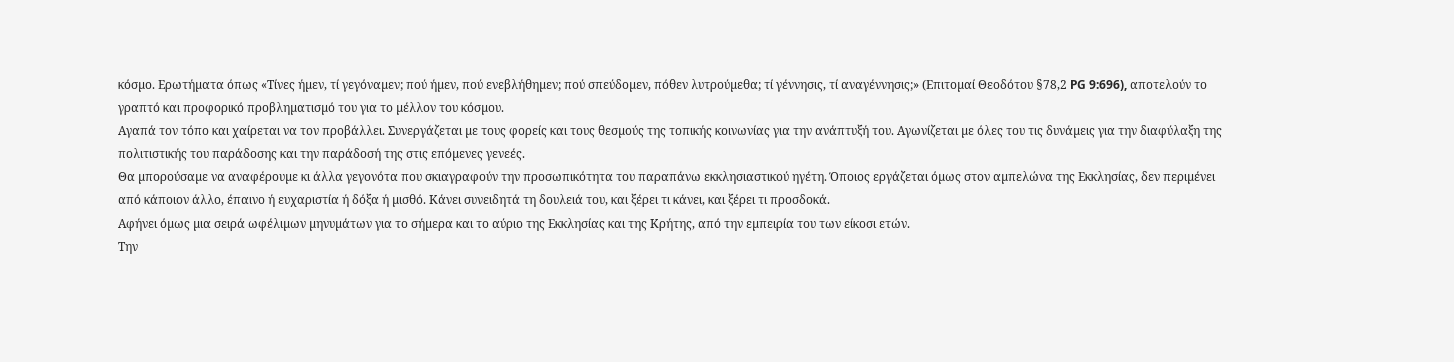κόσµο. Ερωτήµατα όπως «Τίνες ήµεν, τί γεγόναµεν; πού ήµεν, πού ενεβλήθηµεν; πού σπεύδοµεν, πόθεν λυτρούµεθα; τί γέννησις, τί αναγέννησις;» (Επιτοµαί Θεοδότου §78,2 PG 9:696), αποτελούν το γραπτό και προφορικό προβληµατισµό του για το µέλλον του κόσµου.
Αγαπά τον τόπο και χαίρεται να τον προβάλλει. Συνεργάζεται µε τους φορείς και τους θεσµούς της τοπικής κοινωνίας για την ανάπτυξή του. Αγωνίζεται µε όλες του τις δυνάµεις για την διαφύλαξη της πολιτιστικής του παράδοσης και την παράδοσή της στις επόµενες γενεές.
Θα µπορούσαµε να αναφέρουµε κι άλλα γεγονότα που σκιαγραφούν την προσωπικότητα του παραπάνω εκκλησιαστικού ηγέτη. Όποιος εργάζεται όµως στον αµπελώνα της Εκκλησίας, δεν περιµένει από κάποιον άλλο, έπαινο ή ευχαριστία ή δόξα ή µισθό. Κάνει συνειδητά τη δουλειά του, και ξέρει τι κάνει, και ξέρει τι προσδοκά.
Αφήνει όµως µια σειρά ωφέλιµων µηνυµάτων για το σήµερα και το αύριο της Εκκλησίας και της Κρήτης, από την εµπειρία του των είκοσι ετών.
Την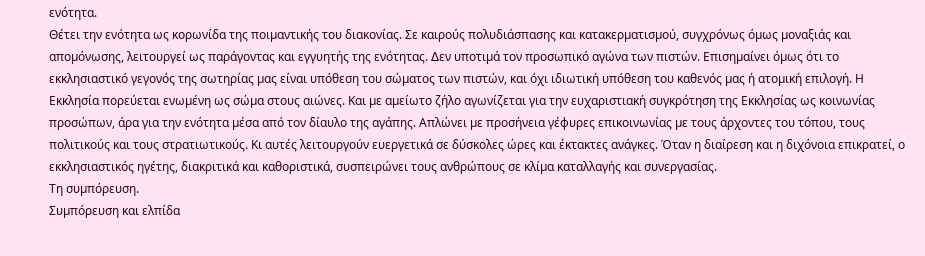ενότητα.
Θέτει την ενότητα ως κορωνίδα της ποιµαντικής του διακονίας. Σε καιρούς πολυδιάσπασης και κατακερµατισµού, συγχρόνως όµως µοναξιάς και αποµόνωσης, λειτουργεί ως παράγοντας και εγγυητής της ενότητας. ∆εν υποτιµά τον προσωπικό αγώνα των πιστών. Επισηµαίνει όµως ότι το εκκλησιαστικό γεγονός της σωτηρίας µας είναι υπόθεση του σώµατος των πιστών, και όχι ιδιωτική υπόθεση του καθενός µας ή ατοµική επιλογή. Η Εκκλησία πορεύεται ενωµένη ως σώµα στους αιώνες. Και µε αµείωτο ζήλο αγωνίζεται για την ευχαριστιακή συγκρότηση της Εκκλησίας ως κοινωνίας προσώπων, άρα για την ενότητα µέσα από τον δίαυλο της αγάπης. Απλώνει µε προσήνεια γέφυρες επικοινωνίας µε τους άρχοντες του τόπου, τους πολιτικούς και τους στρατιωτικούς. Κι αυτές λειτουργούν ευεργετικά σε δύσκολες ώρες και έκτακτες ανάγκες. Όταν η διαίρεση και η διχόνοια επικρατεί, ο εκκλησιαστικός ηγέτης, διακριτικά και καθοριστικά, συσπειρώνει τους ανθρώπους σε κλίµα καταλλαγής και συνεργασίας.
Τη συµπόρευση.
Συµπόρευση και ελπίδα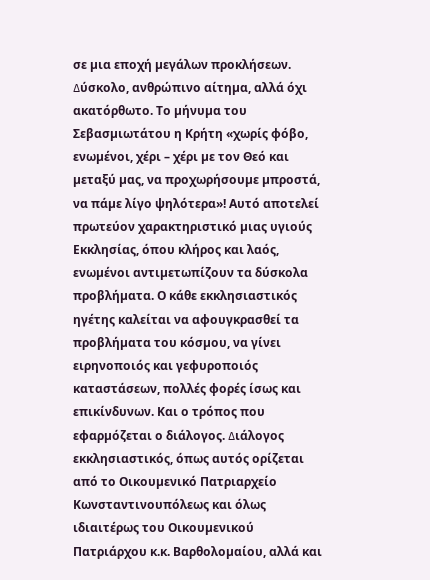σε µια εποχή µεγάλων προκλήσεων. ∆ύσκολο, ανθρώπινο αίτηµα, αλλά όχι ακατόρθωτο. Το µήνυµα του Σεβασµιωτάτου η Κρήτη «χωρίς φόβο, ενωµένοι, χέρι – χέρι µε τον Θεό και µεταξύ µας, να προχωρήσουµε µπροστά, να πάµε λίγο ψηλότερα»! Αυτό αποτελεί πρωτεύον χαρακτηριστικό µιας υγιούς Εκκλησίας, όπου κλήρος και λαός, ενωµένοι αντιµετωπίζουν τα δύσκολα προβλήµατα. Ο κάθε εκκλησιαστικός ηγέτης καλείται να αφουγκρασθεί τα προβλήµατα του κόσµου, να γίνει ειρηνοποιός και γεφυροποιός καταστάσεων, πολλές φορές ίσως και επικίνδυνων. Και ο τρόπος που εφαρµόζεται ο διάλογος. ∆ιάλογος εκκλησιαστικός, όπως αυτός ορίζεται από το Οικουµενικό Πατριαρχείο Κωνσταντινουπόλεως και όλως ιδιαιτέρως του Οικουµενικού Πατριάρχου κ.κ. Βαρθολοµαίου, αλλά και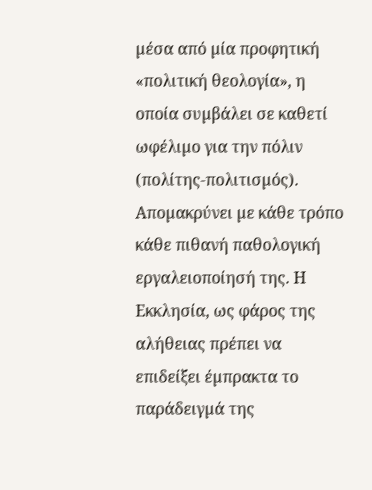µέσα από µία προφητική «πολιτική θεολογία», η οποία συµβάλει σε καθετί ωφέλιµο για την πόλιν (πολίτης-πολιτισµός). Αποµακρύνει µε κάθε τρόπο κάθε πιθανή παθολογική εργαλειοποίησή της. Η Εκκλησία, ως φάρος της αλήθειας πρέπει να επιδείξει έµπρακτα το παράδειγµά της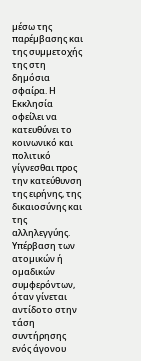µέσω της παρέµβασης και της συµµετοχής της στη δηµόσια σφαίρα. Η Εκκλησία οφείλει να κατευθύνει το κοινωνικό και πολιτικό γίγνεσθαι προς την κατεύθυνση της ειρήνης, της δικαιοσύνης και της αλληλεγγύης. Υπέρβαση των ατοµικών ή οµαδικών συµφερόντων, όταν γίνεται αντίδοτο στην τάση συντήρησης ενός άγονου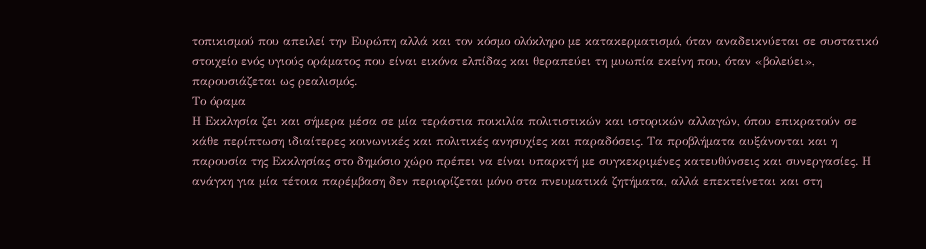τοπικισµού που απειλεί την Ευρώπη αλλά και τον κόσµο ολόκληρο µε κατακερµατισµό, όταν αναδεικνύεται σε συστατικό στοιχείο ενός υγιούς οράµατος που είναι εικόνα ελπίδας και θεραπεύει τη µυωπία εκείνη που, όταν «βολεύει», παρουσιάζεται ως ρεαλισµός.
Το όραµα
Η Εκκλησία ζει και σήµερα µέσα σε µία τεράστια ποικιλία πολιτιστικών και ιστορικών αλλαγών, όπου επικρατούν σε κάθε περίπτωση ιδιαίτερες κοινωνικές και πολιτικές ανησυχίες και παραδόσεις. Τα προβλήµατα αυξάνονται και η παρουσία της Εκκλησίας στο δηµόσιο χώρο πρέπει να είναι υπαρκτή µε συγκεκριµένες κατευθύνσεις και συνεργασίες. Η ανάγκη για µία τέτοια παρέµβαση δεν περιορίζεται µόνο στα πνευµατικά ζητήµατα, αλλά επεκτείνεται και στη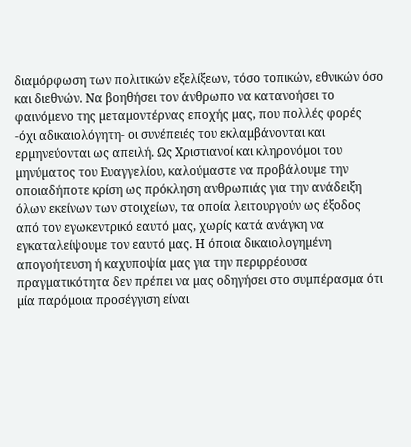διαµόρφωση των πολιτικών εξελίξεων, τόσο τοπικών, εθνικών όσο και διεθνών. Να βοηθήσει τον άνθρωπο να κατανοήσει το φαινόµενο της µεταµοντέρνας εποχής µας, που πολλές φορές -όχι αδικαιολόγητη- οι συνέπειές του εκλαµβάνονται και ερµηνεύονται ως απειλή. Ως Χριστιανοί και κληρονόµοι του µηνύµατος του Ευαγγελίου, καλούµαστε να προβάλουµε την οποιαδήποτε κρίση ως πρόκληση ανθρωπιάς για την ανάδειξη όλων εκείνων των στοιχείων, τα οποία λειτουργούν ως έξοδος από τον εγωκεντρικό εαυτό µας, χωρίς κατά ανάγκη να εγκαταλείψουµε τον εαυτό µας. Η όποια δικαιολογηµένη απογοήτευση ή καχυποψία µας για την περιρρέουσα πραγµατικότητα δεν πρέπει να µας οδηγήσει στο συµπέρασµα ότι µία παρόµοια προσέγγιση είναι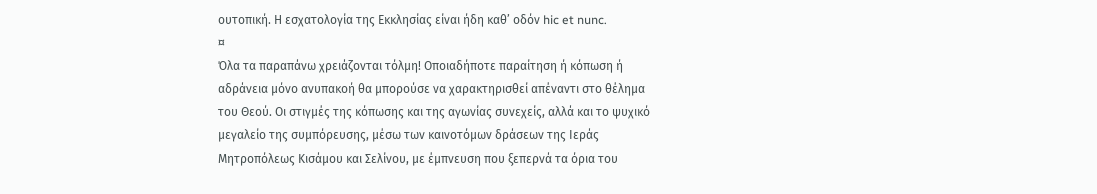ουτοπική. Η εσχατολογία της Εκκλησίας είναι ήδη καθ’ οδόν hic et nunc.
¤
Όλα τα παραπάνω χρειάζονται τόλµη! Οποιαδήποτε παραίτηση ή κόπωση ή αδράνεια µόνο ανυπακοή θα µπορούσε να χαρακτηρισθεί απέναντι στο θέληµα του Θεού. Οι στιγµές της κόπωσης και της αγωνίας συνεχείς, αλλά και το ψυχικό µεγαλείο της συµπόρευσης, µέσω των καινοτόµων δράσεων της Ιεράς Μητροπόλεως Κισάµου και Σελίνου, µε έµπνευση που ξεπερνά τα όρια του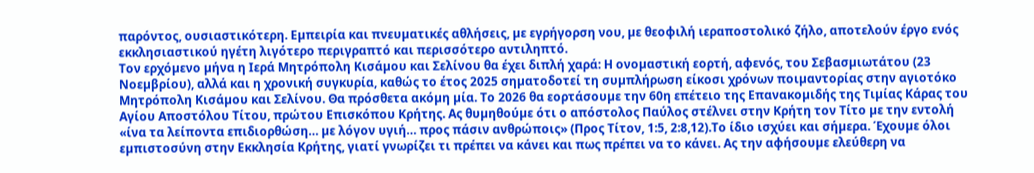παρόντος, ουσιαστικότερη. Εµπειρία και πνευµατικές αθλήσεις, µε εγρήγορση νου, µε θεοφιλή ιεραποστολικό ζήλο, αποτελούν έργο ενός εκκλησιαστικού ηγέτη λιγότερο περιγραπτό και περισσότερο αντιληπτό.
Τον ερχόµενο µήνα η Ιερά Μητρόπολη Κισάµου και Σελίνου θα έχει διπλή χαρά: Η ονοµαστική εορτή, αφενός, του Σεβασµιωτάτου (23 Νοεµβρίου), αλλά και η χρονική συγκυρία, καθώς το έτος 2025 σηµατοδοτεί τη συµπλήρωση είκοσι χρόνων ποιµαντορίας στην αγιοτόκο Μητρόπολη Κισάµου και Σελίνου. Θα πρόσθετα ακόµη µία. Το 2026 θα εορτάσουµε την 60η επέτειο της Επανακοµιδής της Τιµίας Κάρας του Αγίου Αποστόλου Τίτου, πρώτου Επισκόπου Κρήτης. Ας θυµηθούµε ότι ο απόστολος Παύλος στέλνει στην Κρήτη τον Τίτο µε την εντολή «ίνα τα λείποντα επιδιορθώση… µε λόγον υγιή… προς πάσιν ανθρώποις» (Προς Τίτον, 1:5, 2:8,12).Το ίδιο ισχύει και σήµερα. Έχουµε όλοι εµπιστοσύνη στην Εκκλησία Κρήτης, γιατί γνωρίζει τι πρέπει να κάνει και πως πρέπει να το κάνει. Ας την αφήσουµε ελεύθερη να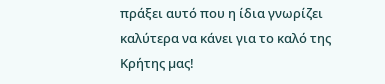πράξει αυτό που η ίδια γνωρίζει καλύτερα να κάνει για το καλό της Κρήτης µας!